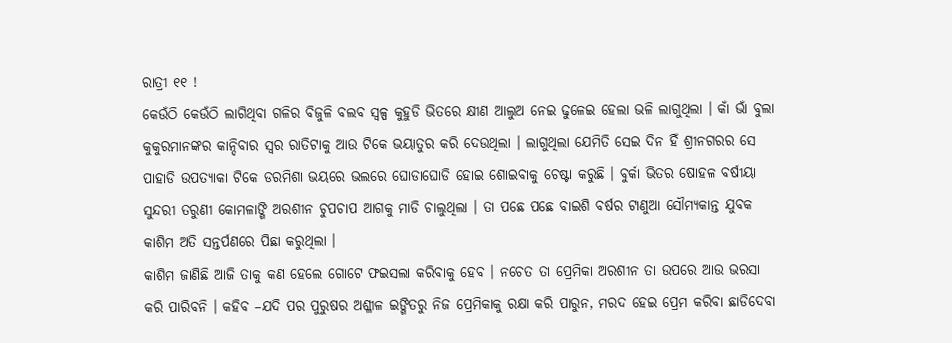ରାତ୍ରୀ ୧୧ !
କେଉଁଠି କେଉଁଠି ଲାଗିଥିବା ଗଳିର ବିଜୁଳି ବଲବ ସ୍ୱଳ୍ପ କୁହୁଡି ଭିତରେ କ୍ଷୀଣ ଆଲୁଅ ନେଇ ଢୁଳେଇ ହେଲା ଭଳି ଲାଗୁଥିଲା । କାଁ ଭାଁ ବୁଲା କୁକୁରମାନଙ୍କର କାନ୍ଦିବାର ସ୍ଵର ରାତିଟାକୁ ଆଉ ଟିକେ ଭୟାତୁର କରି ଦେଉଥିଲା । ଲାଗୁଥିଲା ଯେମିତି ସେଇ ଦିନ ହିଁ ଶ୍ରୀନଗରର ସେ ପାହାଡି ଉପତ୍ୟାକା ଟିକେ ଡରମିଶା ଭୟରେ ଭଲରେ ଘୋଡାଘୋଡି ହୋଇ ଶୋଇବାକୁ ଚେଷ୍ଟା କରୁଛି । ବୁର୍କା ଭିତର ଷୋହଳ ବର୍ଷୀୟା ସୁନ୍ଦରୀ ତରୁଣୀ କୋମଳାଙ୍ଗି ଅରଶୀନ ଚୁପଚାପ ଆଗକୁ ମାଡି ଚାଲୁଥିଲା । ତା ପଛେ ପଛେ ବାଇଶି ବର୍ଷର ଟାଣୁଆ ସୌମ୍ୟକାନ୍ତ ଯୁବକ କାଶିମ ଅତି ସନ୍ତର୍ପଣରେ ପିଛା କରୁଥିଲା ।
କାଶିମ ଜାଣିଛି ଆଜି ତାକୁ କଣ ହେଲେ ଗୋଟେ ଫଇସଲା କରିବାକୁ ହେବ । ନଚେତ ତା ପ୍ରେମିକା ଅରଶୀନ ତା ଉପରେ ଆଉ ଭରସା କରି ପାରିବନି । କହିବ –ଯଦି ପର ପୁରୁଷର ଅଶ୍ଳୀଳ ଇଙ୍ଗିତରୁ ନିଜ ପ୍ରେମିକାକୁ ରକ୍ଷା କରି ପାରୁନ, ମରଦ ହେଇ ପ୍ରେମ କରିବା ଛାଡିଦେବା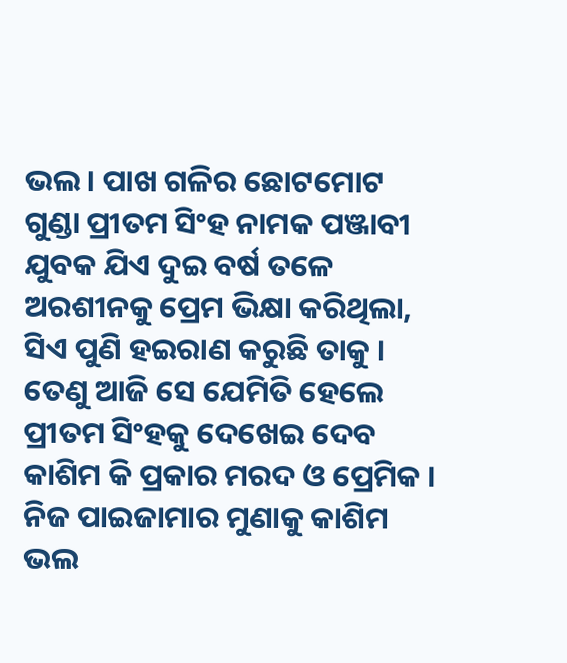ଭଲ । ପାଖ ଗଳିର ଛୋଟମୋଟ ଗୁଣ୍ଡା ପ୍ରୀତମ ସିଂହ ନାମକ ପଞ୍ଜାବୀ ଯୁବକ ଯିଏ ଦୁଇ ବର୍ଷ ତଳେ ଅରଶୀନକୁ ପ୍ରେମ ଭିକ୍ଷା କରିଥିଲା, ସିଏ ପୁଣି ହଇରାଣ କରୁଛି ତାକୁ । ତେଣୁ ଆଜି ସେ ଯେମିତି ହେଲେ ପ୍ରୀତମ ସିଂହକୁ ଦେଖେଇ ଦେବ କାଶିମ କି ପ୍ରକାର ମରଦ ଓ ପ୍ରେମିକ । ନିଜ ପାଇଜାମାର ମୁଣାକୁ କାଶିମ ଭଲ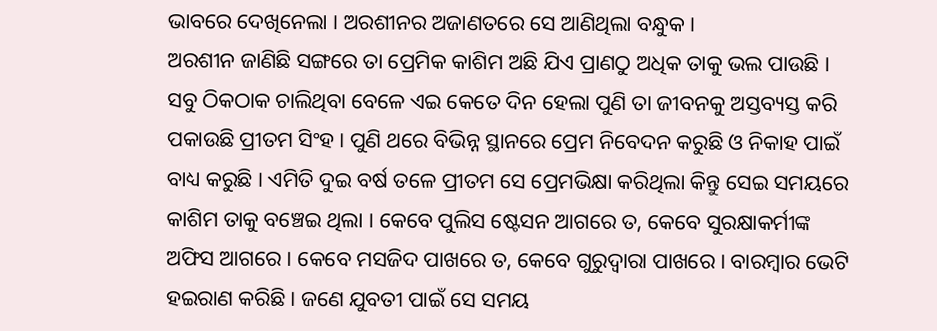ଭାବରେ ଦେଖିନେଲା । ଅରଶୀନର ଅଜାଣତରେ ସେ ଆଣିଥିଲା ବନ୍ଧୁକ ।
ଅରଶୀନ ଜାଣିଛି ସଙ୍ଗରେ ତା ପ୍ରେମିକ କାଶିମ ଅଛି ଯିଏ ପ୍ରାଣଠୁ ଅଧିକ ତାକୁ ଭଲ ପାଉଛି । ସବୁ ଠିକଠାକ ଚାଲିଥିବା ବେଳେ ଏଇ କେତେ ଦିନ ହେଲା ପୁଣି ତା ଜୀବନକୁ ଅସ୍ତବ୍ୟସ୍ତ କରି ପକାଉଛି ପ୍ରୀତମ ସିଂହ । ପୁଣି ଥରେ ବିଭିନ୍ନ ସ୍ଥାନରେ ପ୍ରେମ ନିବେଦନ କରୁଛି ଓ ନିକାହ ପାଇଁ ବାଧ୍ୟ କରୁଛି । ଏମିତି ଦୁଇ ବର୍ଷ ତଳେ ପ୍ରୀତମ ସେ ପ୍ରେମଭିକ୍ଷା କରିଥିଲା କିନ୍ତୁ ସେଇ ସମୟରେ କାଶିମ ତାକୁ ବଞ୍ଚେଇ ଥିଲା । କେବେ ପୁଲିସ ଷ୍ଟେସନ ଆଗରେ ତ, କେବେ ସୁରକ୍ଷାକର୍ମୀଙ୍କ ଅଫିସ ଆଗରେ । କେବେ ମସଜିଦ ପାଖରେ ତ, କେବେ ଗୁରୁଦ୍ୱାରା ପାଖରେ । ବାରମ୍ବାର ଭେଟି ହଇରାଣ କରିଛି । ଜଣେ ଯୁବତୀ ପାଇଁ ସେ ସମୟ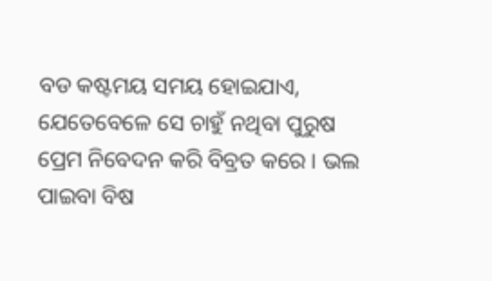ବଡ କଷ୍ଟମୟ ସମୟ ହୋଇଯାଏ, ଯେତେବେଳେ ସେ ଚାହୁଁ ନଥିବା ପୁରୁଷ ପ୍ରେମ ନିବେଦନ କରି ବିବ୍ରତ କରେ । ଭଲ ପାଇବା ବିଷ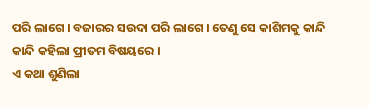ପରି ଲାଗେ । ବଜାରର ସଉଦା ପରି ଲାଗେ । ତେଣୁ ସେ କାଶିମକୁ କାନ୍ଦି କାନ୍ଦି କହିଲା ପ୍ରୀତମ ବିଷୟରେ ।
ଏ କଥା ଶୁଣିଲା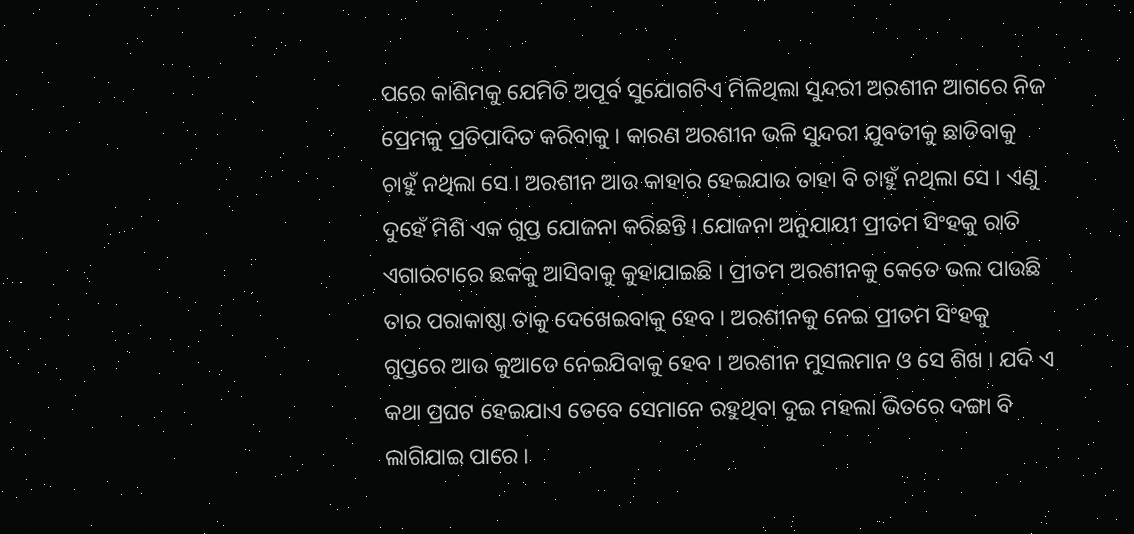ପରେ କାଶିମକୁ ଯେମିତି ଅପୂର୍ବ ସୁଯୋଗଟିଏ ମିଳିଥିଲା ସୁନ୍ଦରୀ ଅରଶୀନ ଆଗରେ ନିଜ ପ୍ରେମକୁ ପ୍ରତିପାଦିତ କରିବାକୁ । କାରଣ ଅରଶୀନ ଭଳି ସୁନ୍ଦରୀ ଯୁବତୀକୁ ଛାଡିବାକୁ ଚାହୁଁ ନଥିଲା ସେ । ଅରଶୀନ ଆଉ କାହାର ହେଇଯାଉ ତାହା ବି ଚାହୁଁ ନଥିଲା ସେ । ଏଣୁ ଦୁହେଁ ମିଶି ଏକ ଗୁପ୍ତ ଯୋଜନା କରିଛନ୍ତି । ଯୋଜନା ଅନୁଯାୟୀ ପ୍ରୀତମ ସିଂହକୁ ରାତି ଏଗାରଟାରେ ଛକକୁ ଆସିବାକୁ କୁହାଯାଇଛି । ପ୍ରୀତମ ଅରଶୀନକୁ କେତେ ଭଲ ପାଉଛି ତାର ପରାକାଷ୍ଠା ତାକୁ ଦେଖେଇବାକୁ ହେବ । ଅରଶୀନକୁ ନେଇ ପ୍ରୀତମ ସିଂହକୁ ଗୁପ୍ତରେ ଆଉ କୁଆଡେ ନେଇଯିବାକୁ ହେବ । ଅରଶୀନ ମୁସଲମାନ ଓ ସେ ଶିଖ । ଯଦି ଏ କଥା ପ୍ରଘଟ ହେଇଯାଏ ତେବେ ସେମାନେ ରହୁଥିବା ଦୁଇ ମହଲା ଭିତରେ ଦଙ୍ଗା ବି ଲାଗିଯାଇ ପାରେ ।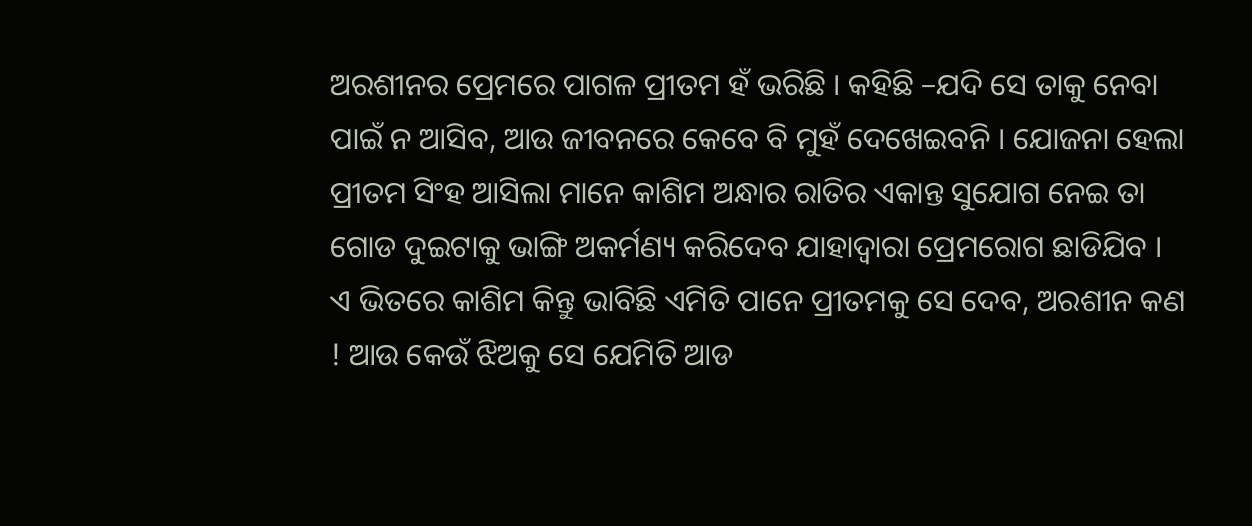ଅରଶୀନର ପ୍ରେମରେ ପାଗଳ ପ୍ରୀତମ ହଁ ଭରିଛି । କହିଛି –ଯଦି ସେ ତାକୁ ନେବା ପାଇଁ ନ ଆସିବ, ଆଉ ଜୀବନରେ କେବେ ବି ମୁହଁ ଦେଖେଇବନି । ଯୋଜନା ହେଲା ପ୍ରୀତମ ସିଂହ ଆସିଲା ମାନେ କାଶିମ ଅନ୍ଧାର ରାତିର ଏକାନ୍ତ ସୁଯୋଗ ନେଇ ତା ଗୋଡ ଦୁଇଟାକୁ ଭାଙ୍ଗି ଅକର୍ମଣ୍ୟ କରିଦେବ ଯାହାଦ୍ଵାରା ପ୍ରେମରୋଗ ଛାଡିଯିବ । ଏ ଭିତରେ କାଶିମ କିନ୍ତୁ ଭାବିଛି ଏମିତି ପାନେ ପ୍ରୀତମକୁ ସେ ଦେବ, ଅରଶୀନ କଣ ! ଆଉ କେଉଁ ଝିଅକୁ ସେ ଯେମିତି ଆଡ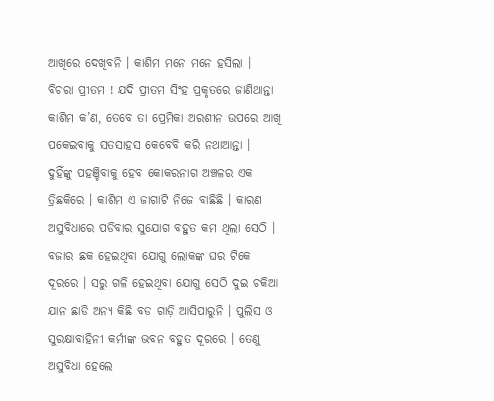ଆଖିରେ ଦେଖିବନି । କାଶିମ ମନେ ମନେ ହସିଲା । ବିଚରା ପ୍ରୀତମ ! ଯଦି ପ୍ରୀତମ ସିଂହ ପ୍ରକୃତରେ ଜାଣିଥାନ୍ତା କାଶିମ କ’ଣ, ତେବେ ତା ପ୍ରେମିକା ଅରଶୀନ ଉପରେ ଆଖି ପକେଇବାକୁ ସତସାହସ କେବେବି କରି ନଥାଆନ୍ତା ।
ଦୁହିଁଙ୍କୁ ପହଞ୍ଚିବାକୁ ହେବ କୋକରନାଗ ଅଞ୍ଚଳର ଏକ ତ୍ରିଛକିରେ । କାଶିମ ଏ ଜାଗାଟି ନିଜେ ବାଛିଛି । କାରଣ ଅସୁବିଧାରେ ପଡିବାର ସୁଯୋଗ ବହୁତ କମ ଥିଲା ସେଠି । ବଜାର ଛକ ହେଇଥିବା ଯୋଗୁ ଲୋକଙ୍କ ଘର ଟିକେ ଦୂରରେ । ସରୁ ଗଳି ହେଇଥିବା ଯୋଗୁ ସେଠି ଦୁଇ ଚକିଆ ଯାନ ଛାଡି ଅନ୍ୟ କିଛି ବଡ ଗାଡ଼ି ଆସିପାରୁନି । ପୁଲିସ ଓ ସୁରକ୍ଷାବାହିନୀ କର୍ମୀଙ୍କ ଭବନ ବହୁତ ଦୂରରେ । ତେଣୁ ଅସୁବିଧା ହେଲେ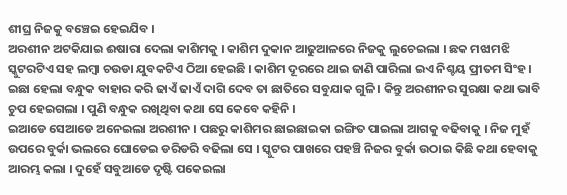ଶୀଘ୍ର ନିଜକୁ ବଞ୍ଚେଇ ହେଇଯିବ ।
ଅରଶୀନ ଅଟକିଯାଇ ଈଷାରା ଦେଲା କାଶିମକୁ । କାଶିମ ଦୁକାନ ଆଢୁଆଳରେ ନିଜକୁ ଲୁଚେଇଲା । ଛକ ମଝାମଝି ସ୍କୁଟରଟିଏ ସହ ଲମ୍ବା ଚଉଡା ଯୁବକଟିଏ ଠିଆ ହେଇଛି । କାଶିମ ଦୂରରେ ଥାଇ ଜାଣି ପାରିଲା ଇଏ ନିଶ୍ଚୟ ପ୍ରୀତମ ସିଂହ । ଇଛା ହେଲା ବନ୍ଧୁକ ବାହାର କରି ଢାଏଁ ଢାଏଁ ଦାଗି ଦେବ ତା ଛାତିରେ ସବୁଯାକ ଗୁଳି । କିନ୍ତୁ ଅରଶୀନର ସୁରକ୍ଷା କଥା ଭାବି ଚୁପ ହେଇଗଲା । ପୁଣି ବନ୍ଧୁକ ରଖିଥିବା କଥା ସେ କେବେ କହିନି ।
ଇଆଡେ ସେଆଡେ ଅନେଇଲା ଅରଶୀନ । ପଛରୁ କାଶିମର ଛାଇଛାଇକା ଇଙ୍ଗିତ ପାଇଲା ଆଗକୁ ବଢିବାକୁ । ନିଜ ମୁହଁ ଉପରେ ବୁର୍କା ଭଲରେ ଘୋଡେଇ ଡରିଡରି ବଢିଲା ସେ । ସ୍କୁଟର ପାଖରେ ପହଞ୍ଚି ନିଜର ବୁର୍କା ଉଠାଇ କିଛି କଥା ହେବାକୁ ଆରମ୍ଭ କଲା । ଦୁହେଁ ସବୁଆଡେ ଦୃଷ୍ଟି ପକେଇଲା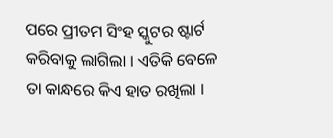ପରେ ପ୍ରୀତମ ସିଂହ ସ୍କୁଟର ଷ୍ଟାର୍ଟ କରିବାକୁ ଲାଗିଲା । ଏତିକି ବେଳେ ତା କାନ୍ଧରେ କିଏ ହାତ ରଖିଲା ।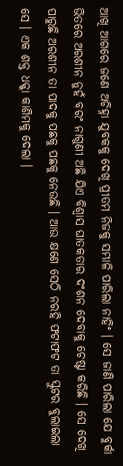ଆଖି ଆଗରେ ଜଣେ ଅଚିହ୍ନା ଯୁବକକୁ ଦେଖି ପ୍ରୀତମ ନିଜକୁ ସମ୍ଭାଳି ପାରିଲା ନାହିଂ । ସେ ଜାଣି ପାରିଲା ଯେ ବୁର୍କା ଭିତରେ ଅରଶୀନ ନୁହଁ ବରଂ ନାଗୁଣୀ ଅଛି ଯିଏ ବିଶ୍ଵାସ ଘାତକତାର ଦଂଶନ ଦେବାକୁ ଚେଷ୍ଟା କରିଛି । ସେ ଦେଖି ପାରୁଛି ଅରଶୀନ ତା ପାଦକୁ ପଛକୁ ପଛକୁ ନେଉଛି । ଆଉ କ୍ଷଣେ ସେଠି ନରହି ଫଟାଫଟ ତା ସ୍କୁଟର ବୁଲାଇଲା ସେ । ଏକ ଶକ୍ତ ଧକ୍କା କାଶିମକୁ ଦେଲା ।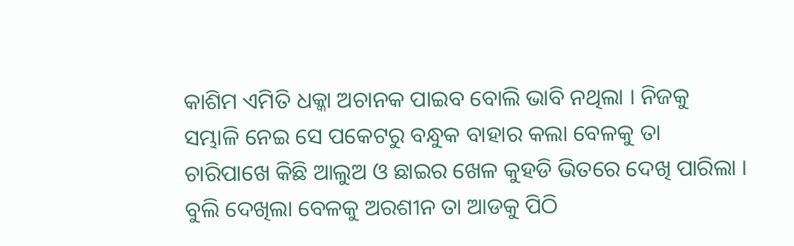କାଶିମ ଏମିତି ଧକ୍କା ଅଚାନକ ପାଇବ ବୋଲି ଭାବି ନଥିଲା । ନିଜକୁ ସମ୍ଭାଳି ନେଇ ସେ ପକେଟରୁ ବନ୍ଧୁକ ବାହାର କଲା ବେଳକୁ ତା ଚାରିପାଖେ କିଛି ଆଲୁଅ ଓ ଛାଇର ଖେଳ କୁହଡି ଭିତରେ ଦେଖି ପାରିଲା । ବୁଲି ଦେଖିଲା ବେଳକୁ ଅରଶୀନ ତା ଆଡକୁ ପିଠି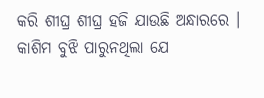କରି ଶୀଘ୍ର ଶୀଘ୍ର ହଜି ଯାଉଛି ଅନ୍ଧାରରେ । କାଶିମ ବୁଝି ପାରୁନଥିଲା ଯେ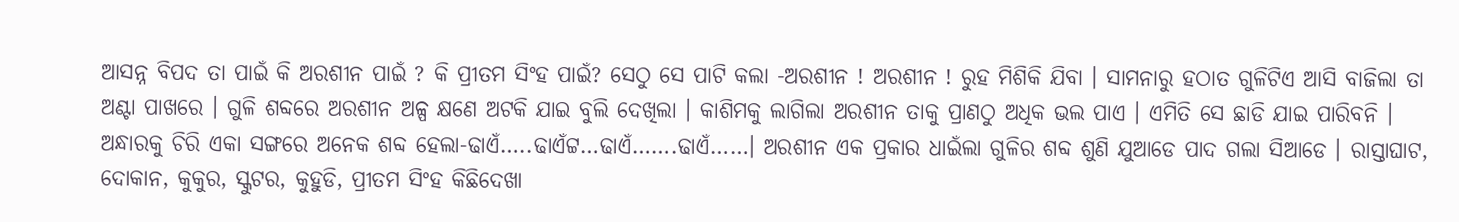ଆସନ୍ନ ବିପଦ ତା ପାଇଁ କି ଅରଶୀନ ପାଇଁ ? କି ପ୍ରୀତମ ସିଂହ ପାଇଁ? ସେଠୁ ସେ ପାଟି କଲା -ଅରଶୀନ ! ଅରଶୀନ ! ରୁହ ମିଶିକି ଯିବା । ସାମନାରୁ ହଠାତ ଗୁଳିଟିଏ ଆସି ବାଜିଲା ତା ଅଣ୍ଟା ପାଖରେ । ଗୁଳି ଶବ୍ଦରେ ଅରଶୀନ ଅଳ୍ପ କ୍ଷଣେ ଅଟକି ଯାଇ ବୁଲି ଦେଖିଲା । କାଶିମକୁ ଲାଗିଲା ଅରଶୀନ ତାକୁ ପ୍ରାଣଠୁ ଅଧିକ ଭଲ ପାଏ । ଏମିତି ସେ ଛାଡି ଯାଇ ପାରିବନି ।
ଅନ୍ଧାରକୁ ଚିରି ଏକା ସଙ୍ଗରେ ଅନେକ ଶବ୍ଦ ହେଲା-ଢାଏଁ…..ଢାଏଁଟ୍ଟ…ଢାଏଁ…….ଢାଏଁ……। ଅରଶୀନ ଏକ ପ୍ରକାର ଧାଇଁଲା ଗୁଳିର ଶବ୍ଦ ଶୁଣି ଯୁଆଡେ ପାଦ ଗଲା ସିଆଡେ । ରାସ୍ତାଘାଟ, ଦୋକାନ, କୁକୁର, ସ୍କୁଟର, କୁହୁଡି, ପ୍ରୀତମ ସିଂହ କିଛିଦେଖା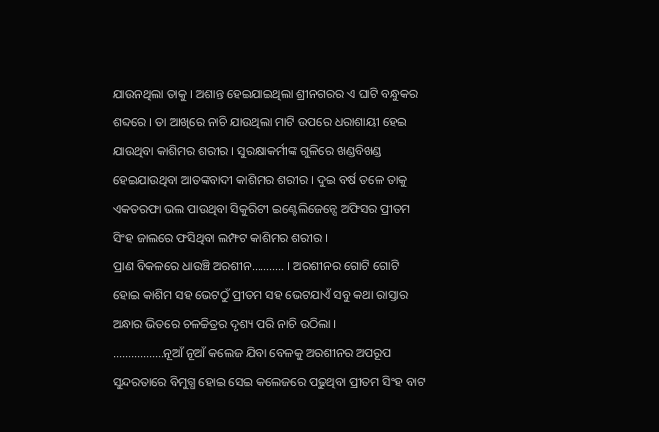ଯାଉନଥିଲା ତାକୁ । ଅଶାନ୍ତ ହେଇଯାଇଥିଲା ଶ୍ରୀନଗରର ଏ ଘାଟି ବନ୍ଧୁକର ଶବ୍ଦରେ । ତା ଆଖିରେ ନାଚି ଯାଉଥିଲା ମାଟି ଉପରେ ଧରାଶାୟୀ ହେଇ ଯାଉଥିବା କାଶିମର ଶରୀର । ସୁରକ୍ଷାକର୍ମୀଙ୍କ ଗୁଳିରେ ଖଣ୍ଡବିଖଣ୍ଡ ହେଇଯାଉଥିବା ଆତଙ୍କବାଦୀ କାଶିମର ଶରୀର । ଦୁଇ ବର୍ଷ ତଳେ ତାକୁ ଏକତରଫା ଭଲ ପାଉଥିବା ସିକୁରିଟୀ ଇଣ୍ଟେଲିଜେନ୍ସେ ଅଫିସର ପ୍ରୀତମ ସିଂହ ଜାଲରେ ଫସିଥିବା ଲମ୍ଫଟ କାଶିମର ଶରୀର ।
ପ୍ରାଣ ବିକଳରେ ଧାଉଞ୍ଚି ଅରଶୀନ……….. । ଅରଶୀନର ଗୋଟି ଗୋଟି ହୋଇ କାଶିମ ସହ ଭେଟଠୁଁ ପ୍ରୀତମ ସହ ଭେଟଯାଏଁ ସବୁ କଥା ରାସ୍ତାର ଅନ୍ଧାର ଭିତରେ ଚଳଚ୍ଚିତ୍ରର ଦୃଶ୍ୟ ପରି ନାଚି ଉଠିଲା ।
……………..ନୂଆଁ ନୂଆଁ କଲେଜ ଯିବା ବେଳକୁ ଅରଶୀନର ଅପରୂପ ସୁନ୍ଦରତାରେ ବିମୁଗ୍ଧ ହୋଇ ସେଇ କଲେଜରେ ପଢୁଥିବା ପ୍ରୀତମ ସିଂହ ବାଟ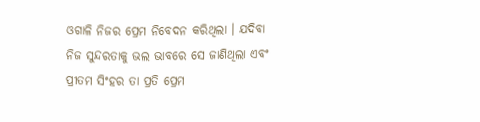ଓଗାଳି ନିଜର ପ୍ରେମ ନିବେଦନ କରିଥିଲା । ଯଦିବା ନିଜ ସୁନ୍ଦରତାକୁ ଭଲ ଭାବରେ ସେ ଜାଣିଥିଲା ଏବଂ ପ୍ରୀତମ ସିଂହର ତା ପ୍ରତି ପ୍ରେମ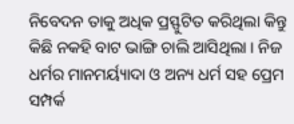ନିବେଦନ ତାକୁ ଅଧିକ ପ୍ରସ୍ଫୁଟିତ କରିଥିଲା କିନ୍ତୁ କିଛି ନକହି ବାଟ ଭାଙ୍ଗି ଚାଲି ଆସିଥିଲା । ନିଜ ଧର୍ମର ମାନମର୍ୟ୍ୟାଦା ଓ ଅନ୍ୟ ଧର୍ମ ସହ ପ୍ରେମ ସମ୍ପର୍କ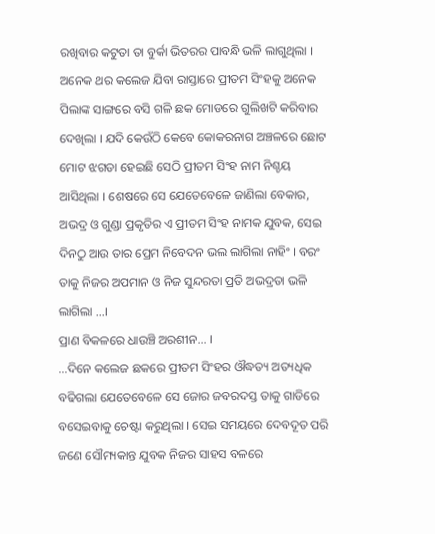ରଖିବାର କଟୁତା ତା ବୁର୍କା ଭିତରର ପାବନ୍ଧି ଭଳି ଲାଗୁଥିଲା । ଅନେକ ଥର କଲେଜ ଯିବା ରାସ୍ତାରେ ପ୍ରୀତମ ସିଂହକୁ ଅନେକ ପିଲାଙ୍କ ସାଙ୍ଗରେ ବସି ଗଳି ଛକ ମୋଡରେ ଗୁଲିଖଟି କରିବାର ଦେଖିଲା । ଯଦି କେଉଁଠି କେବେ କୋକରନାଗ ଅଞ୍ଚଳରେ ଛୋଟ ମୋଟ ଝଗଡା ହେଇଛି ସେଠି ପ୍ରୀତମ ସିଂହ ନାମ ନିଶ୍ଚୟ ଆସିଥିଲା । ଶେଷରେ ସେ ଯେତେବେଳେ ଜାଣିଲା ବେକାର, ଅଭଦ୍ର ଓ ଗୁଣ୍ଡା ପ୍ରକୃତିର ଏ ପ୍ରୀତମ ସିଂହ ନାମକ ଯୁବକ, ସେଇ ଦିନଠୁ ଆଉ ତାର ପ୍ରେମ ନିବେଦନ ଭଲ ଲାଗିଲା ନାହିଂ । ବରଂ ତାକୁ ନିଜର ଅପମାନ ଓ ନିଜ ସୁନ୍ଦରତା ପ୍ରତି ଅଭଦ୍ରତା ଭଳି ଲାଗିଲା …।
ପ୍ରାଣ ବିକଳରେ ଧାଉଞ୍ଚି ଅରଶୀନ… ।
…ଦିନେ କଲେଜ ଛକରେ ପ୍ରୀତମ ସିଂହର ଔଦ୍ଧତ୍ୟ ଅତ୍ୟଧିକ ବଢିଗଲା ଯେତେବେଳେ ସେ ଜୋର ଜବରଦସ୍ତ ତାକୁ ଗାଡିରେ ବସେଇବାକୁ ଚେଷ୍ଟା କରୁଥିଲା । ସେଇ ସମୟରେ ଦେବଦୂତ ପରି ଜଣେ ସୌମ୍ୟକାନ୍ତ ଯୁବକ ନିଜର ସାହସ ବଳରେ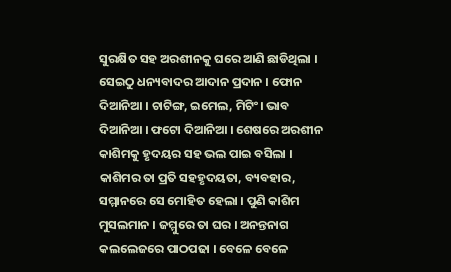ସୁରକ୍ଷିତ ସହ ଅରଶୀନକୁ ଘରେ ଆଣି ଛାଡିଥିଲା । ସେଇଠୁ ଧନ୍ୟବାଦର ଆଦାନ ପ୍ରଦାନ । ଫୋନ ଦିଆନିଆ । ଚାଟିଙ୍ଗ, ଇମେଲ, ମିଟିଂ। ଭାବ ଦିଆନିଆ । ଫଟୋ ଦିଆନିଆ । ଶେଷରେ ଅରଶୀନ କାଶିମକୁ ହୃଦୟର ସହ ଭଲ ପାଇ ବସିଲା ।
କାଶିମର ତା ପ୍ରତି ସହହୃଦୟତା, ବ୍ୟବହାର, ସମ୍ମାନରେ ସେ ମୋହିତ ହେଲା । ପୁଣି କାଶିମ ମୁସଲମାନ । ଜମ୍ମୁରେ ତା ଘର । ଅନନ୍ତନାଗ କଲଲେଜରେ ପାଠପଢା । ବେଳେ ବେଳେ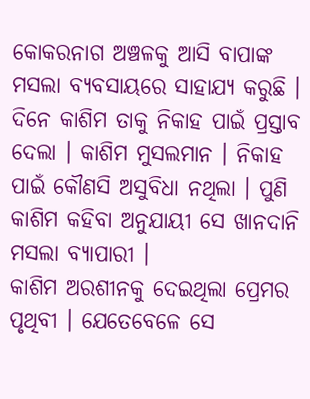କୋକରନାଗ ଅଞ୍ଚଳକୁ ଆସି ବାପାଙ୍କ ମସଲା ବ୍ୟବସାୟରେ ସାହାଯ୍ୟ କରୁଛି । ଦିନେ କାଶିମ ତାକୁ ନିକାହ ପାଇଁ ପ୍ରସ୍ତାବ ଦେଲା । କାଶିମ ମୁସଲମାନ । ନିକାହ ପାଇଁ କୌଣସି ଅସୁବିଧା ନଥିଲା । ପୁଣି କାଶିମ କହିବା ଅନୁଯାୟୀ ସେ ଖାନଦାନି ମସଲା ବ୍ୟାପାରୀ ।
କାଶିମ ଅରଶୀନକୁ ଦେଇଥିଲା ପ୍ରେମର ପୃଥିବୀ । ଯେତେବେଳେ ସେ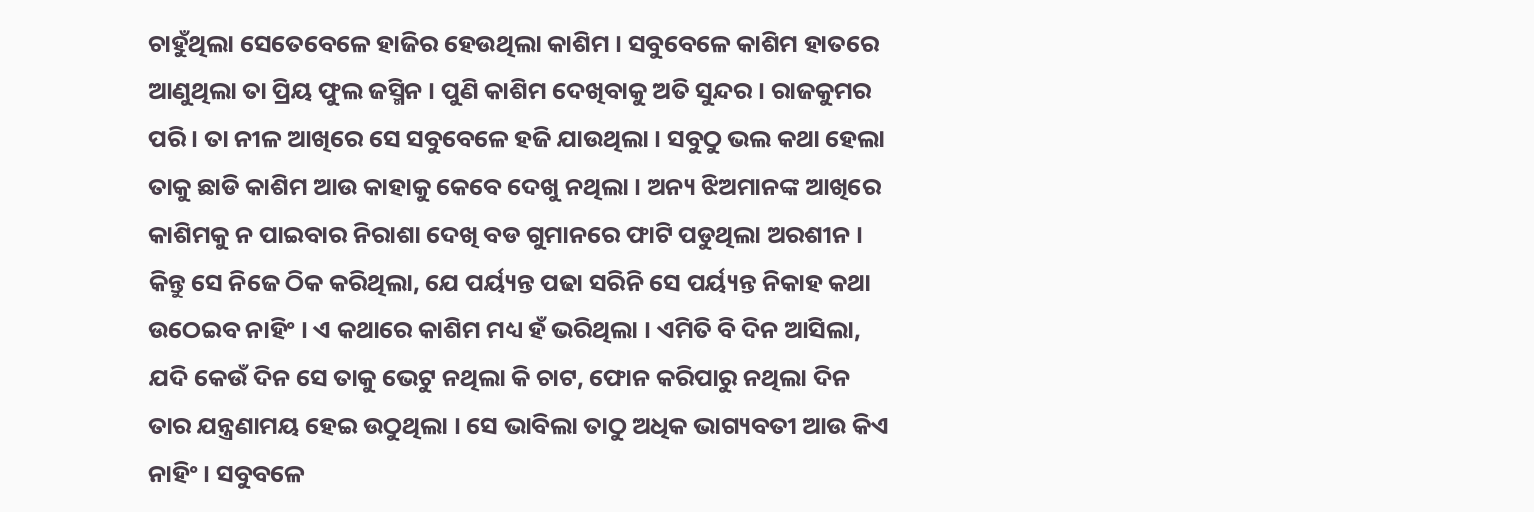ଚାହୁଁଥିଲା ସେତେବେଳେ ହାଜିର ହେଉଥିଲା କାଶିମ । ସବୁବେଳେ କାଶିମ ହାତରେ ଆଣୁଥିଲା ତା ପ୍ରିୟ ଫୁଲ ଜସ୍ମିନ । ପୁଣି କାଶିମ ଦେଖିବାକୁ ଅତି ସୁନ୍ଦର । ରାଜକୁମର ପରି । ତା ନୀଳ ଆଖିରେ ସେ ସବୁବେଳେ ହଜି ଯାଉଥିଲା । ସବୁଠୁ ଭଲ କଥା ହେଲା ତାକୁ ଛାଡି କାଶିମ ଆଉ କାହାକୁ କେବେ ଦେଖୁ ନଥିଲା । ଅନ୍ୟ ଝିଅମାନଙ୍କ ଆଖିରେ କାଶିମକୁ ନ ପାଇବାର ନିରାଶା ଦେଖି ବଡ ଗୁମାନରେ ଫାଟି ପଡୁଥିଲା ଅରଶୀନ । କିନ୍ତୁ ସେ ନିଜେ ଠିକ କରିଥିଲା, ଯେ ପର୍ୟ୍ୟନ୍ତ ପଢା ସରିନି ସେ ପର୍ୟ୍ୟନ୍ତ ନିକାହ କଥା ଉଠେଇବ ନାହିଂ । ଏ କଥାରେ କାଶିମ ମଧ୍ୟ ହଁ ଭରିଥିଲା । ଏମିତି ବି ଦିନ ଆସିଲା, ଯଦି କେଉଁ ଦିନ ସେ ତାକୁ ଭେଟୁ ନଥିଲା କି ଚାଟ, ଫୋନ କରିପାରୁ ନଥିଲା ଦିନ ତାର ଯନ୍ତ୍ରଣାମୟ ହେଇ ଉଠୁଥିଲା । ସେ ଭାବିଲା ତାଠୁ ଅଧିକ ଭାଗ୍ୟବତୀ ଆଉ କିଏ ନାହିଂ । ସବୁବଳେ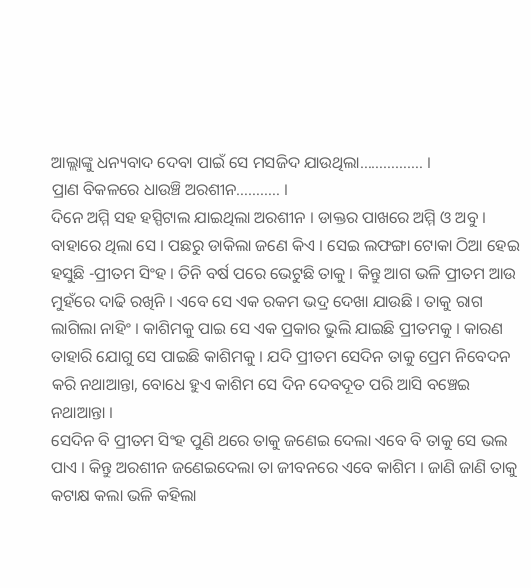ଆଲ୍ଲାଙ୍କୁ ଧନ୍ୟବାଦ ଦେବା ପାଇଁ ସେ ମସଜିଦ ଯାଉଥିଲା……………. ।
ପ୍ରାଣ ବିକଳରେ ଧାଉଞ୍ଚି ଅରଶୀନ……….. ।
ଦିନେ ଅମ୍ମି ସହ ହସ୍ପିଟାଲ ଯାଇଥିଲା ଅରଶୀନ । ଡାକ୍ତର ପାଖରେ ଅମ୍ମି ଓ ଅବୁ । ବାହାରେ ଥିଲା ସେ । ପଛରୁ ଡାକିଲା ଜଣେ କିଏ । ସେଇ ଲଫଙ୍ଗା ଟୋକା ଠିଆ ହେଇ ହସୁଛି -ପ୍ରୀତମ ସିଂହ । ତିନି ବର୍ଷ ପରେ ଭେଟୁଛି ତାକୁ । କିନ୍ତୁ ଆଗ ଭଳି ପ୍ରୀତମ ଆଉ ମୁହଁରେ ଦାଢି ରଖିନି । ଏବେ ସେ ଏକ ରକମ ଭଦ୍ର ଦେଖା ଯାଉଛି । ତାକୁ ରାଗ ଲାଗିଲା ନାହିଂ । କାଶିମକୁ ପାଇ ସେ ଏକ ପ୍ରକାର ଭୁଲି ଯାଇଛି ପ୍ରୀତମକୁ । କାରଣ ତାହାରି ଯୋଗୁ ସେ ପାଇଛି କାଶିମକୁ । ଯଦି ପ୍ରୀତମ ସେଦିନ ତାକୁ ପ୍ରେମ ନିବେଦନ କରି ନଥାଆନ୍ତା, ବୋଧେ ହୁଏ କାଶିମ ସେ ଦିନ ଦେବଦୂତ ପରି ଆସି ବଞ୍ଚେଇ ନଥାଆନ୍ତା ।
ସେଦିନ ବି ପ୍ରୀତମ ସିଂହ ପୁଣି ଥରେ ତାକୁ ଜଣେଇ ଦେଲା ଏବେ ବି ତାକୁ ସେ ଭଲ ପାଏ । କିନ୍ତୁ ଅରଶୀନ ଜଣେଇଦେଲା ତା ଜୀବନରେ ଏବେ କାଶିମ । ଜାଣି ଜାଣି ତାକୁ କଟାକ୍ଷ କଲା ଭଳି କହିଲା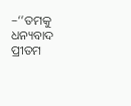–‘’ତମକୁ ଧନ୍ୟବାଦ ପ୍ରୀତମ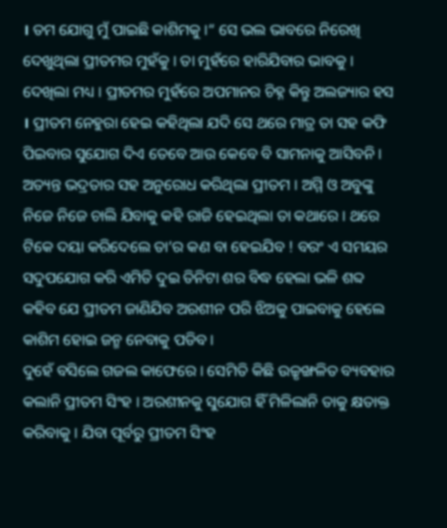। ତମ ଯୋଗୁ ମୁଁ ପାଇଛି କାଶିମକୁ ।“ ସେ ଭଲ ଭାବରେ ନିରେଖି ଦେଖୁଥିଲା ପ୍ରୀତମର ମୁହଁକୁ । ତା ମୁହଁରେ ହାରିଯିବାର ଭାବକୁ । ଦେଖିଲା ମଧ୍ୟ । ପ୍ରୀତମର ମୁହଁରେ ଅପମାନର ଚିହ୍ନ କିନ୍ତୁ ଅଲଜ୍ୟାର ହସ । ପ୍ରୀତମ ନେହୁରା ହେଇ କହିଥିଲା ଯଦି ସେ ଥରେ ମାତ୍ର ତା ସହ କଫି ପିଇବାର ସୁଯୋଗ ଦିଏ ତେବେ ଆଉ କେବେ ବି ସାମନାକୁ ଆସିବନି । ଅତ୍ୟନ୍ତ ଭଦ୍ରତାର ସହ ଅନୁରୋଧ କରିଥିଲା ପ୍ରୀତମ । ଅମ୍ମି ଓ ଅବୁଙ୍କୁ ନିଜେ ନିଜେ ଚାଲି ଯିବାକୁ କହି ରାଜି ହେଇଥିଲା ତା କଥାରେ । ଥରେ ଟିକେ ଦୟା କରିଦେଲେ ତା’ର କଣ ବା ହେଇଯିବ ! ବରଂ ଏ ସମୟର ସଦୁପଯୋଗ କରି ଏମିତି ଦୁଇ ତିନିଟା ଶର ବିଦ୍ଧ ହେଲା ଭଳି ଶବ୍ଦ କହିବ ଯେ ପ୍ରୀତମ ଜାଣିଯିବ ଅରଶୀନ ପରି ଝିଅକୁ ପାଇବାକୁ ହେଲେ କାଶିମ ହୋଇ ଜନ୍ମ ନେବାକୁ ପଡିବ ।
ଦୁହେଁ ବସିଲେ ଗଜଲ କାଫେରେ । ସେମିତି କିଛି ଉଚ୍ଚୃଙ୍ଖଳିତ ବ୍ୟବହାର କଲାନି ପ୍ରୀତମ ସିଂହ । ଅରଶୀନକୁ ସୁଯୋଗ ହିଁ ମିଳିଲାନି ତାକୁ କ୍ଷତାକ୍ତ କରିବାକୁ । ଯିବା ପୂର୍ବରୁ ପ୍ରୀତମ ସିଂହ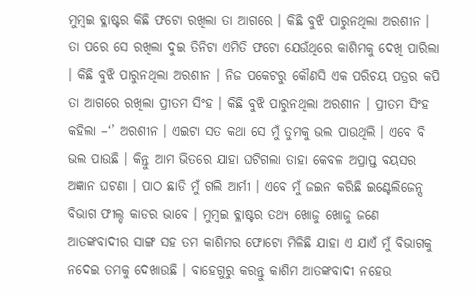ମୁମ୍ବଇ ବ୍ଳାଷ୍ଟର କିଛି ଫଟୋ ରଖିଲା ତା ଆଗରେ । କିଛି ବୁଝି ପାରୁନଥିଲା ଅରଶୀନ । ତା ପରେ ସେ ରଖିଲା ଦୁଇ ତିନିଟା ଏମିତି ଫଟୋ ଯେଉଁଥିରେ କାଶିମକୁ ଦେଖି ପାରିଲା । କିଛି ବୁଝି ପାରୁନଥିଲା ଅରଶୀନ । ନିଜ ପକେଟରୁ କୌଣସି ଏକ ପରିଚୟ ପତ୍ରର କପି ତା ଆଗରେ ରଖିଲା ପ୍ରୀତମ ସିଂହ । କିଛି ବୁଝି ପାରୁନଥିଲା ଅରଶୀନ । ପ୍ରୀତମ ସିଂହ କହିଲା –‘’ ଅରଶୀନ । ଏଇଟା ସତ କଥା ସେ ମୁଁ ତୁମକୁ ଭଲ ପାଉଥିଲି । ଏବେ ବି ଭଲ ପାଉଛି । କିନ୍ତୁ ଆମ ଭିତରେ ଯାହା ଘଟିଗଲା ତାହା କେବଳ ଅପ୍ରାପ୍ତ ବୟସର ଅଜ୍ଞାନ ଘଟଣା । ପାଠ ଛାଡି ମୁଁ ଗଲି ଆର୍ମୀ । ଏବେ ମୁଁ ଜଇନ କରିଛି ଇଣ୍ଟେଲିଜେନ୍ସ ବିଭାଗ ଫୀଲ୍ଡ କାଡର ଭାବେ । ମୁମ୍ବଇ ବ୍ଳାଷ୍ଟର ତଥ୍ୟ ଖୋଜୁ ଖୋଜୁ ଜଣେ ଆତଙ୍କବାଦୀର ସାଙ୍ଗ ସହ ତମ କାଶିମର ଫୋଟୋ ମିଳିଛି ଯାହା ଏ ଯାଏଁ ମୁଁ ବିଭାଗକୁ ନଦେଇ ତମକୁ ଦେଖାଉଛି । ବାହେଗୁରୁ କରନ୍ତୁ କାଶିମ ଆତଙ୍କବାଦୀ ନହେଉ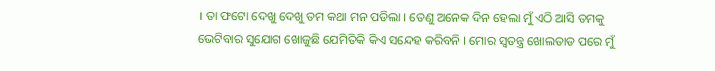। ତା ଫଟୋ ଦେଖୁ ଦେଖୁ ତମ କଥା ମନ ପଡିଲା । ତେଣୁ ଅନେକ ଦିନ ହେଲା ମୁଁ ଏଠି ଆସି ତମକୁ ଭେଟିବାର ସୁଯୋଗ ଖୋଜୁଛି ଯେମିତିକି କିଏ ସନ୍ଦେହ କରିବନି । ମୋର ସ୍ଵତନ୍ତ୍ର ଖୋଲତାଡ ପରେ ମୁଁ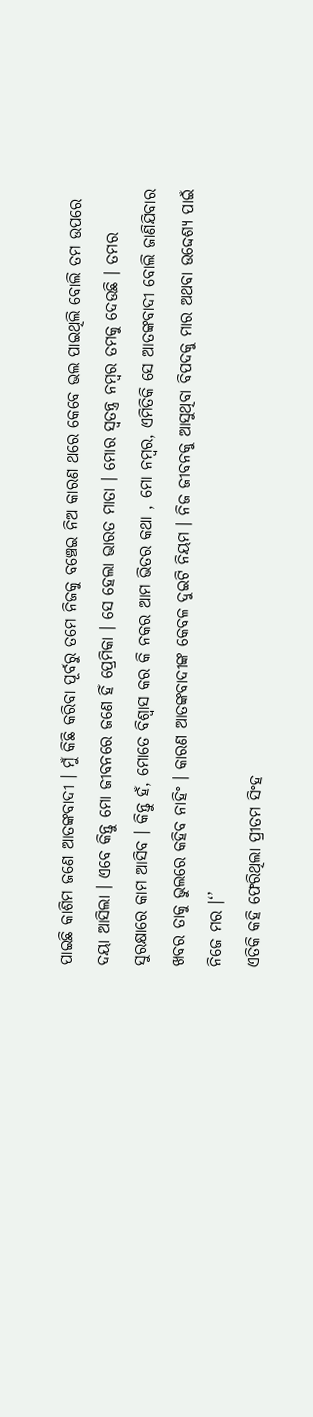ପାଇଛି କାଶିମ ଜଣେ ଆତଙ୍କବାଦୀ । ମୁଁ କିଛି କରିବା ପୂର୍ବରୁ ତମେ ନିଜକୁ ବଞ୍ଚେଇ ନିଅ କାରଣ ଥରେ କେବେ ଭଲ ପାଇଥିଲି ବୋଲି ତମ ଉପରେ ଦୟା ଆସିଲା । ଏବେ କିନ୍ତୁ ମୋ ଜୀବନରେ ଜଣେ ହିଁ ପ୍ରେମିକା । ସେ ହେଲା ଭାରତ ମାତା । ମୋର ସ୍ଵତନ୍ତ୍ର ନମ୍ବର ତମକୁ ଦେଉଛି । ତମର ସୁରକ୍ଷାରେ କାମ ଆସିବ । କିନ୍ତୁ ହଁ, ମୋତେ ବିଶ୍ୱାସ କର କି ନକର ଆମ ଭିତର କଥା , ମୋ ନମ୍ବର, ଏମିତିକି ସେ ଆତଙ୍କବାଦୀ ବୋଲି ଜାଣିଯିବାର ଖବର ତାକୁ ଭୁଲରେ କହିବ ନାହିଂ । କାରଣ ଆତଙ୍କବାଦୀଙ୍କ କେବଳ ଦୁଇଟି ନିୟମ । ନିଜ ଜୀବନକୁ ଆସୁଥିବା ବିପଦକୁ ମାର ଅଥବା ଉଦ୍ଦେଶ୍ୟ ପାଇଁ ନିଜେ ମର ।‘’
ଏତିକି କହି ଫେରିଥିଲା ପ୍ରୀତମ ସିଂହ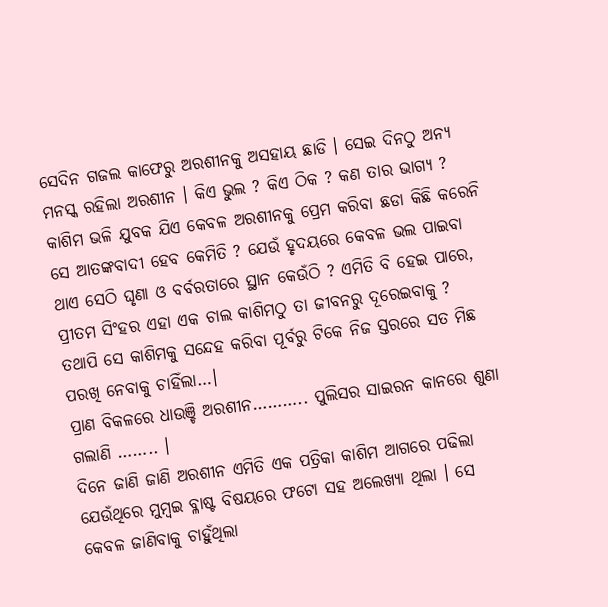ସେଦିନ ଗଜଲ କାଫେରୁ ଅରଶୀନକୁ ଅସହାୟ ଛାଡି । ସେଇ ଦିନଠୁ ଅନ୍ୟ ମନସ୍କ ରହିଲା ଅରଶୀନ । କିଏ ଭୁଲ ? କିଏ ଠିକ ? କଣ ତାର ଭାଗ୍ୟ ? କାଶିମ ଭଳି ଯୁବକ ଯିଏ କେବଳ ଅରଶୀନକୁ ପ୍ରେମ କରିବା ଛଡା କିଛି କରେନି ସେ ଆତଙ୍କବାଦୀ ହେବ କେମିତି ? ଯେଉଁ ହୃଦୟରେ କେବଳ ଭଲ ପାଇବା ଥାଏ ସେଠି ଘୃଣା ଓ ବର୍ବରତାରେ ସ୍ଥାନ କେଉଁଠି ? ଏମିତି ବି ହେଇ ପାରେ, ପ୍ରୀତମ ସିଂହର ଏହା ଏକ ଚାଲ କାଶିମଠୁ ତା ଜୀବନରୁ ଦୂରେଇବାକୁ ? ତଥାପି ସେ କାଶିମକୁ ସନ୍ଦେହ କରିବା ପୂର୍ବରୁ ଟିକେ ନିଜ ସ୍ତରରେ ସତ ମିଛ ପରଖି ନେବାକୁ ଚାହିଁଲା…।
ପ୍ରାଣ ବିକଳରେ ଧାଉଞ୍ଚି ଅରଶୀନ……….. ପୁଲିସର ସାଇରନ କାନରେ ଶୁଣା ଗଲାଣି …….. ।
ଦିନେ ଜାଣି ଜାଣି ଅରଶୀନ ଏମିତି ଏକ ପତ୍ରିକା କାଶିମ ଆଗରେ ପଢିଲା ଯେଉଁଥିରେ ମୁମ୍ବଇ ବ୍ଳାଷ୍ଟ ବିଷୟରେ ଫଟୋ ସହ ଅଲେଖ୍ୟା ଥିଲା । ସେ କେବଳ ଜାଣିବାକୁ ଚାହୁଁଥିଲା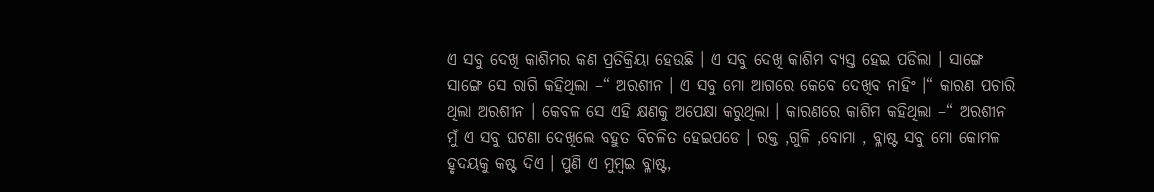ଏ ସବୁ ଦେଖି କାଶିମର କଣ ପ୍ରତିକ୍ରିୟା ହେଉଛି । ଏ ସବୁ ଦେଖି କାଶିମ ବ୍ୟସ୍ତ ହେଇ ପଡିଲା । ସାଙ୍ଗେ ସାଙ୍ଗେ ସେ ରାଗି କହିଥିଲା –“ ଅରଶୀନ । ଏ ସବୁ ମୋ ଆଗରେ କେବେ ଦେଖିବ ନାହିଂ ।“ କାରଣ ପଚାରି ଥିଲା ଅରଶୀନ । କେବଳ ସେ ଏହି କ୍ଷଣକୁ ଅପେକ୍ଷା କରୁଥିଲା । କାରଣରେ କାଶିମ କହିଥିଲା –“ ଅରଶୀନ ମୁଁ ଏ ସବୁ ଘଟଣା ଦେଖିଲେ ବହୁତ ବିଚଳିତ ହେଇପଡେ । ରକ୍ତ ,ଗୁଳି ,ବୋମା , ବ୍ଳାଷ୍ଟ ସବୁ ମୋ କୋମଳ ହୃଦୟକୁ କଷ୍ଟ ଦିଏ । ପୁଣି ଏ ମୁମ୍ବଇ ବ୍ଳାଷ୍ଟ,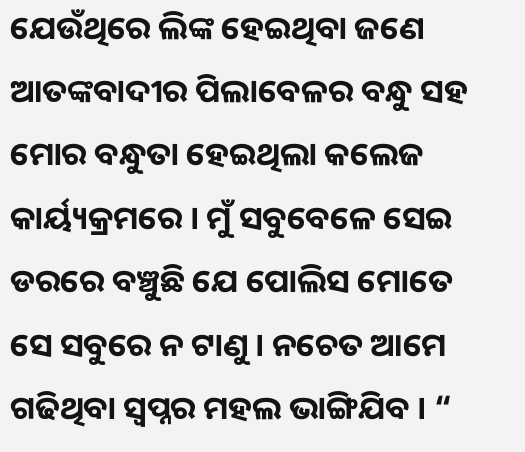ଯେଉଁଥିରେ ଲିଙ୍କ ହେଇଥିବା ଜଣେ ଆତଙ୍କବାଦୀର ପିଲାବେଳର ବନ୍ଧୁ ସହ ମୋର ବନ୍ଧୁତା ହେଇଥିଲା କଲେଜ କାର୍ୟ୍ୟକ୍ରମରେ । ମୁଁ ସବୁବେଳେ ସେଇ ଡରରେ ବଞ୍ଚୁଛି ଯେ ପୋଲିସ ମୋତେ ସେ ସବୁରେ ନ ଟାଣୁ । ନଚେତ ଆମେ ଗଢିଥିବା ସ୍ଵପ୍ନର ମହଲ ଭାଙ୍ଗିଯିବ । “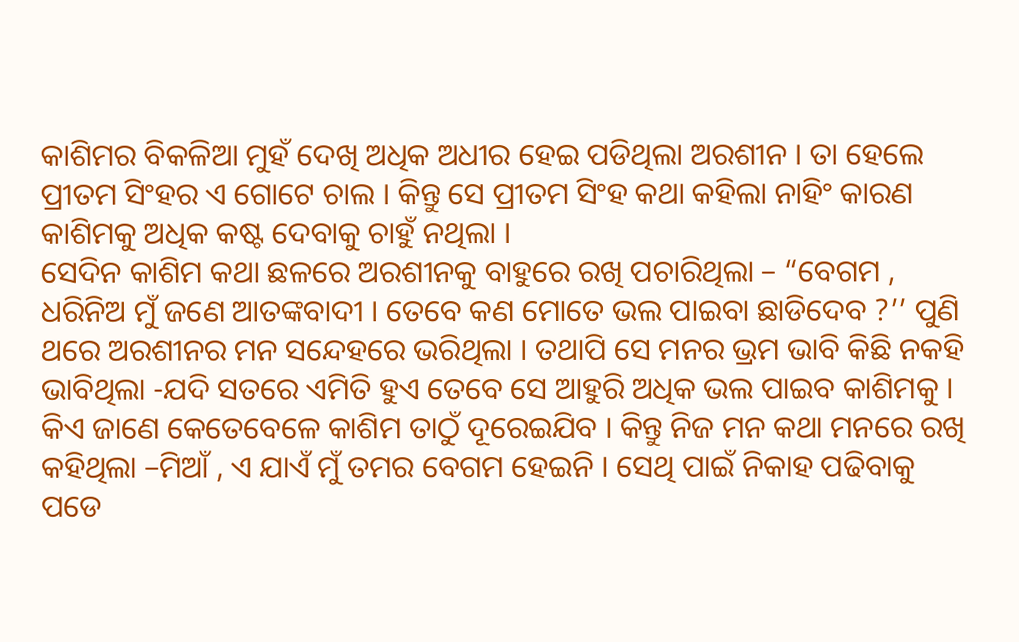କାଶିମର ବିକଳିଆ ମୁହଁ ଦେଖି ଅଧିକ ଅଧୀର ହେଇ ପଡିଥିଲା ଅରଶୀନ । ତା ହେଲେ ପ୍ରୀତମ ସିଂହର ଏ ଗୋଟେ ଚାଲ । କିନ୍ତୁ ସେ ପ୍ରୀତମ ସିଂହ କଥା କହିଲା ନାହିଂ କାରଣ କାଶିମକୁ ଅଧିକ କଷ୍ଟ ଦେବାକୁ ଚାହୁଁ ନଥିଲା ।
ସେଦିନ କାଶିମ କଥା ଛଳରେ ଅରଶୀନକୁ ବାହୁରେ ରଖି ପଚାରିଥିଲା – “ବେଗମ , ଧରିନିଅ ମୁଁ ଜଣେ ଆତଙ୍କବାଦୀ । ତେବେ କଣ ମୋତେ ଭଲ ପାଇବା ଛାଡିଦେବ ?’’ ପୁଣି ଥରେ ଅରଶୀନର ମନ ସନ୍ଦେହରେ ଭରିଥିଲା । ତଥାପି ସେ ମନର ଭ୍ରମ ଭାବି କିଛି ନକହି ଭାବିଥିଲା -ଯଦି ସତରେ ଏମିତି ହୁଏ ତେବେ ସେ ଆହୁରି ଅଧିକ ଭଲ ପାଇବ କାଶିମକୁ । କିଏ ଜାଣେ କେତେବେଳେ କାଶିମ ତାଠୁଁ ଦୂରେଇଯିବ । କିନ୍ତୁ ନିଜ ମନ କଥା ମନରେ ରଖି କହିଥିଲା –ମିଆଁ , ଏ ଯାଏଁ ମୁଁ ତମର ବେଗମ ହେଇନି । ସେଥି ପାଇଁ ନିକାହ ପଢିବାକୁ ପଡେ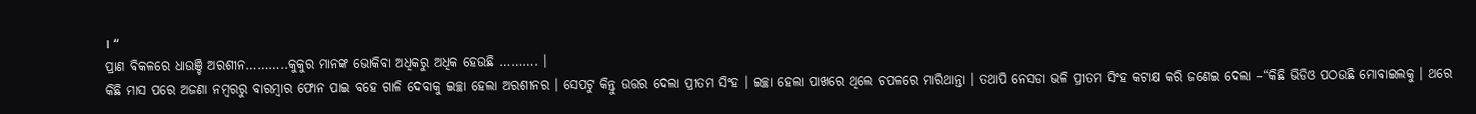। “
ପ୍ରାଣ ବିକଳରେ ଧାଉଞ୍ଚି ଅରଶୀନ………..କୁକୁର ମାନଙ୍କ ଭୋକିବା ଅଧିକରୁ ଅଧିକ ହେଉଛି ………. ।
କିଛି ମାସ ପରେ ଅଜଣା ନମ୍ବରରୁ ବାରମ୍ବାର ଫୋନ ପାଇ ବହେ ଗାଳି ଦେବାକୁ ଇଚ୍ଛା ହେଲା ଅରଶୀନର । ସେପଟୁ କିନ୍ତୁ ଉତ୍ତର ଦେଲା ପ୍ରୀତମ ସିଂହ । ଇଚ୍ଛା ହେଲା ପାଖରେ ଥିଲେ ଚପଳରେ ମାରିଥାନ୍ତା । ତଥାପି ନେସଡା ଭଳି ପ୍ରୀତମ ସିଂହ କଟାକ୍ଷ କରି ଜଣେଇ ଦେଲା –“କିଛି ଭିଡିଓ ପଠଉଛି ମୋବାଇଲକୁ । ଥରେ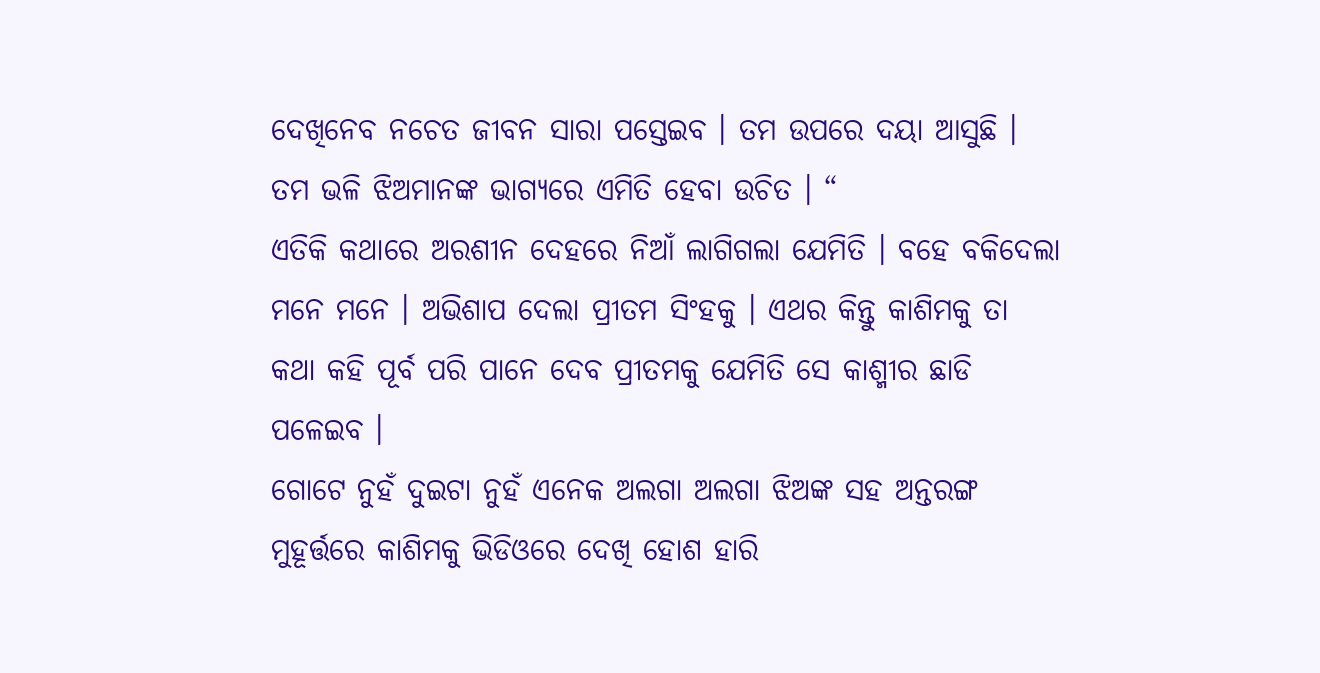ଦେଖିନେବ ନଚେତ ଜୀବନ ସାରା ପସ୍ତେଇବ । ତମ ଉପରେ ଦୟା ଆସୁଛି । ତମ ଭଳି ଝିଅମାନଙ୍କ ଭାଗ୍ୟରେ ଏମିତି ହେବା ଉଚିତ । “
ଏତିକି କଥାରେ ଅରଶୀନ ଦେହରେ ନିଆଁ ଲାଗିଗଲା ଯେମିତି । ବହେ ବକିଦେଲା ମନେ ମନେ । ଅଭିଶାପ ଦେଲା ପ୍ରୀତମ ସିଂହକୁ । ଏଥର କିନ୍ତୁ କାଶିମକୁ ତା କଥା କହି ପୂର୍ବ ପରି ପାନେ ଦେବ ପ୍ରୀତମକୁ ଯେମିତି ସେ କାଶ୍ମୀର ଛାଡି ପଳେଇବ ।
ଗୋଟେ ନୁହଁ ଦୁଇଟା ନୁହଁ ଏନେକ ଅଲଗା ଅଲଗା ଝିଅଙ୍କ ସହ ଅନ୍ତରଙ୍ଗ ମୁହୂର୍ତ୍ତରେ କାଶିମକୁ ଭିଡିଓରେ ଦେଖି ହୋଶ ହାରି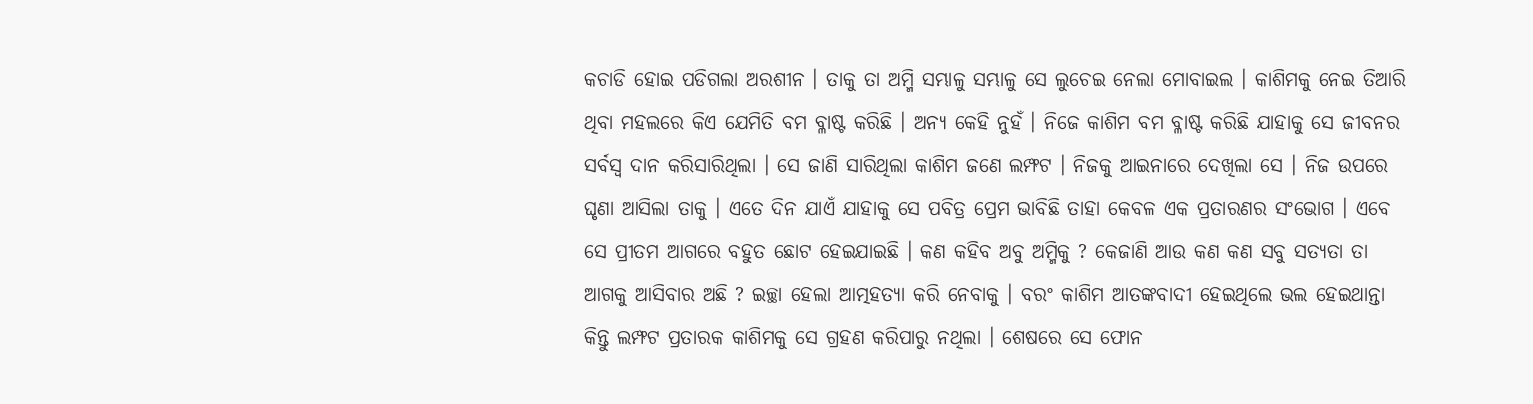କଚାଡି ହୋଇ ପଡିଗଲା ଅରଶୀନ । ତାକୁ ତା ଅମ୍ମି ସମ୍ଭାଳୁ ସମ୍ଭାଳୁ ସେ ଲୁଚେଇ ନେଲା ମୋବାଇଲ । କାଶିମକୁ ନେଇ ତିଆରି ଥିବା ମହଲରେ କିଏ ଯେମିତି ବମ ବ୍ଳାଷ୍ଟ କରିଛି । ଅନ୍ୟ କେହି ନୁହଁ । ନିଜେ କାଶିମ ବମ ବ୍ଳାଷ୍ଟ କରିଛି ଯାହାକୁ ସେ ଜୀବନର ସର୍ବସ୍ଵ ଦାନ କରିସାରିଥିଲା । ସେ ଜାଣି ସାରିଥିଲା କାଶିମ ଜଣେ ଲମ୍ଫଟ । ନିଜକୁ ଆଇନାରେ ଦେଖିଲା ସେ । ନିଜ ଉପରେ ଘୃଣା ଆସିଲା ତାକୁ । ଏତେ ଦିନ ଯାଏଁ ଯାହାକୁ ସେ ପବିତ୍ର ପ୍ରେମ ଭାବିଛି ତାହା କେବଳ ଏକ ପ୍ରତାରଣର ସଂଭୋଗ । ଏବେ ସେ ପ୍ରୀତମ ଆଗରେ ବହୁତ ଛୋଟ ହେଇଯାଇଛି । କଣ କହିବ ଅବୁ ଅମ୍ମିକୁ ? କେଜାଣି ଆଉ କଣ କଣ ସବୁ ସତ୍ୟତା ତା ଆଗକୁ ଆସିବାର ଅଛି ? ଇଚ୍ଛା ହେଲା ଆତ୍ମହତ୍ୟା କରି ନେବାକୁ । ବରଂ କାଶିମ ଆତଙ୍କବାଦୀ ହେଇଥିଲେ ଭଲ ହେଇଥାନ୍ତା କିନ୍ତୁ ଲମ୍ଫଟ ପ୍ରତାରକ କାଶିମକୁ ସେ ଗ୍ରହଣ କରିପାରୁ ନଥିଲା । ଶେଷରେ ସେ ଫୋନ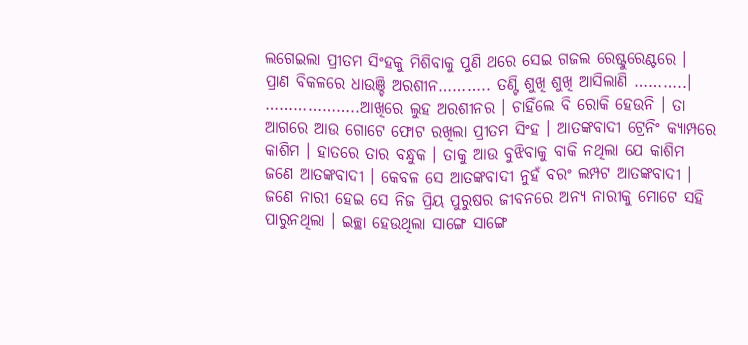ଲଗେଇଲା ପ୍ରୀତମ ସିଂହକୁ ମିଶିବାକୁ ପୁଣି ଥରେ ସେଇ ଗଜଲ ରେଷ୍ଟୁରେଣ୍ଟରେ ।
ପ୍ରାଣ ବିକଳରେ ଧାଉଞ୍ଚି ଅରଶୀନ……….. ତଣ୍ଟି ଶୁଖି ଶୁଖି ଆସିଲାଣି ………..।
………………..ଆଖିରେ ଲୁହ ଅରଶୀନର । ଚାହିଁଲେ ବି ରୋକି ହେଉନି । ତା ଆଗରେ ଆଉ ଗୋଟେ ଫୋଟ ରଖିଲା ପ୍ରୀତମ ସିଂହ । ଆତଙ୍କବାଦୀ ଟ୍ରେନିଂ କ୍ୟାମ୍ପରେ କାଶିମ । ହାତରେ ତାର ବନ୍ଧୁକ । ତାକୁ ଆଉ ବୁଝିବାକୁ ବାକି ନଥିଲା ଯେ କାଶିମ ଜଣେ ଆତଙ୍କବାଦୀ । କେବଳ ସେ ଆତଙ୍କବାଦୀ ନୁହଁ ବରଂ ଲମ୍ପଟ ଆତଙ୍କବାଦୀ । ଜଣେ ନାରୀ ହେଇ ସେ ନିଜ ପ୍ରିୟ ପୁରୁଷର ଜୀବନରେ ଅନ୍ୟ ନାରୀକୁ ମୋଟେ ସହି ପାରୁନଥିଲା । ଇଚ୍ଛା ହେଉଥିଲା ସାଙ୍ଗେ ସାଙ୍ଗେ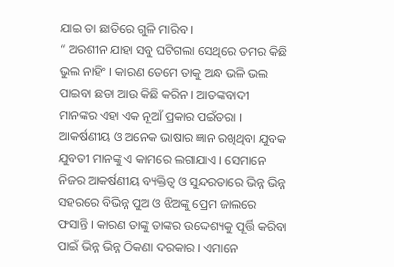ଯାଇ ତା ଛାତିରେ ଗୁଳି ମାରିବ ।
“ ଅରଶୀନ ଯାହା ସବୁ ଘଟିଗଲା ସେଥିରେ ତମର କିଛି ଭୁଲ ନାହିଂ । କାରଣ ତେମେ ତାକୁ ଅନ୍ଧ ଭଳି ଭଲ ପାଇବା ଛଡା ଆଉ କିଛି କରିନ । ଆତଙ୍କବାଦୀ ମାନଙ୍କର ଏହା ଏକ ନୂଆଁ ପ୍ରକାର ପଇଁତରା । ଆକର୍ଷଣୀୟ ଓ ଅନେକ ଭାଷାର ଜ୍ଞାନ ରଖିଥିବା ଯୁବକ ଯୁବତୀ ମାନଙ୍କୁ ଏ କାମରେ ଲଗାଯାଏ । ସେମାନେ ନିଜର ଆକର୍ଷଣୀୟ ବ୍ୟକ୍ତିତ୍ଵ ଓ ସୁନ୍ଦରତାରେ ଭିନ୍ନ ଭିନ୍ନ ସହରରେ ବିଭିନ୍ନ ପୁଅ ଓ ଝିଅଙ୍କୁ ପ୍ରେମ ଜାଲରେ ଫସାନ୍ତି । କାରଣ ତାଙ୍କୁ ତାଙ୍କର ଉଦ୍ଦେଶ୍ୟକୁ ପୂର୍ତ୍ତି କରିବା ପାଇଁ ଭିନ୍ନ ଭିନ୍ନ ଠିକଣା ଦରକାର । ଏମାନେ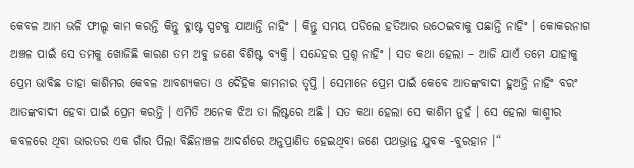କେବଳ ଆମ ଭଳି ଫୀଲ୍ଡ କାମ କରନ୍ତି କିନ୍ତୁ ବ୍ଳାଷ୍ଟ ସ୍ପଟକୁ ଯାଆନ୍ତି ନାହିଂ । କିନ୍ତୁ ସମୟ ପଡିଲେ ହତିଆର ଉଠେଇବାକୁ ପଛାନ୍ତି ନାହିଂ । କୋକରନାଗ ଅଞ୍ଚଳ ପାଇଁ ସେ ତମକୁ ଖୋଜିଛି କାରଣ ତମ ଅବୁ ଜଣେ ବିଶିଷ୍ଟ ବ୍ୟକ୍ତି । ସନ୍ଦେହର ପ୍ରଶ୍ନ ନାହିଂ । ସତ କଥା ହେଲା – ଆଜି ଯାଏଁ ତମେ ଯାହାକୁ ପ୍ରେମ ଭାବିଛ ତାହା କାଶିମର କେବଳ ଆବଶ୍ୟକତା ଓ ଦୈହିକ କାମନାର ତୃପ୍ତି । ସେମାନେ ପ୍ରେମ ପାଇଁ କେବେ ଆତଙ୍କବାଦୀ ହୁଅନ୍ତି ନାହିଂ ବରଂ ଆତଙ୍କବାଦୀ ହେବା ପାଇଁ ପ୍ରେମ କରନ୍ତି । ଏମିତି ଅନେକ ଝିଅ ତା ଲିଷ୍ଟରେ ଅଛି । ସତ କଥା ହେଲା ସେ କାଶିମ ନୁହଁ । ସେ ହେଲା କାଶ୍ମୀର କବଳରେ ଥିବା ଭାରତର ଏକ ଗାଁର ପିଲା ବିଛିନାଞ୍ଚଳ ଆଦର୍ଶରେ ଅନୁପ୍ରାଣିତ ହେଇଥିବା ଜଣେ ପଥଭ୍ରାନ୍ତ ଯୁବକ -ବୁରହାନ ।“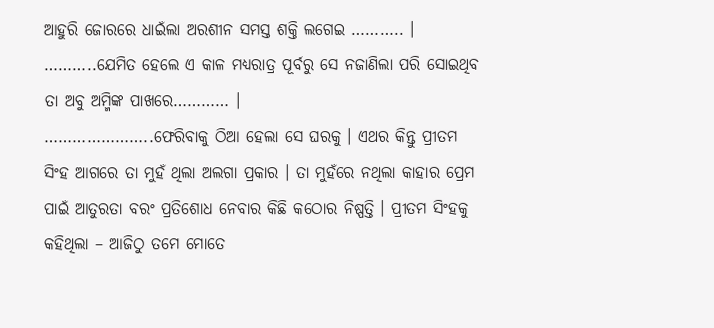ଆହୁରି ଜୋରରେ ଧାଇଁଲା ଅରଶୀନ ସମସ୍ତ ଶକ୍ତି ଲଗେଇ ……….. ।
………..ଯେମିତ ହେଲେ ଏ କାଳ ମଧ୍ୟରାତ୍ର ପୂର୍ବରୁ ସେ ନଜାଣିଲା ପରି ସୋଇଥିବ ତା ଅବୁ ଅମ୍ମିଙ୍କ ପାଖରେ………… ।
…………………..ଫେରିବାକୁ ଠିଆ ହେଲା ସେ ଘରକୁ । ଏଥର କିନ୍ତୁ ପ୍ରୀତମ ସିଂହ ଆଗରେ ତା ମୁହଁ ଥିଲା ଅଲଗା ପ୍ରକାର । ତା ମୁହଁରେ ନଥିଲା କାହାର ପ୍ରେମ ପାଇଁ ଆତୁରତା ବରଂ ପ୍ରତିଶୋଧ ନେବାର କିଛି କଠୋର ନିଷ୍ପତ୍ତି । ପ୍ରୀତମ ସିଂହକୁ କହିଥିଲା – ଆଜିଠୁ ତମେ ମୋତେ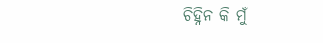ଚିହ୍ନିନ କି ମୁଁ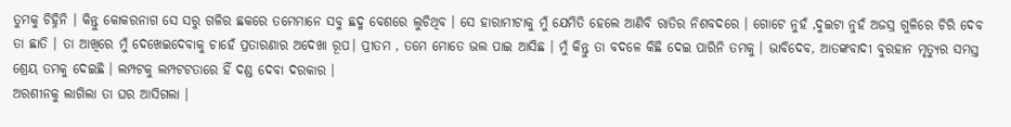ତୁମକୁ ଚିହ୍ନିନି । କିନ୍ତୁ କୋକରନାଗ ସେ ସରୁ ଗଳିର ଛକରେ ତମେମାନେ ସବୁ ଛଦ୍ମ ବେଶରେ ଲୁଚିଥିବ । ସେ ହାରାମୀଟାକୁ ମୁଁ ଯେମିତି ହେଲେ ଆଣିବି ରାତିର ନିଶବଦରେ । ଗୋଟେ ନୁହଁ ,ଦୁଇଟା ନୁହଁ ଅଜସ୍ର ଗୁଳିରେ ଚିରି ଦେବ ତା ଛାତି । ତା ଆଖିରେ ମୁଁ ଦେଖେଇଦେବାକୁ ଚାହେଁ ପ୍ରତାରଣାର ଅଦେଖା ରୂପ। ପ୍ରୀତମ , ତମେ ମୋତେ ଭଲ ପାଇ ଆସିଛ । ମୁଁ କିନ୍ତୁ ତା ବଦଳେ କିଛି ଦେଇ ପାରିନି ତମକୁ । ଭାବିଦେବ, ଆତଙ୍କବାଦୀ ବୁରହାନ ମୃତ୍ୟୁର ସମସ୍ତ ଶ୍ରେୟ ତମକୁ ଦେଇଛି । ଲମ୍ପଟକୁ ଲମ୍ପଟଟତାରେ ହିଁ ଦଣ୍ଡ ଦେବା ଦରକାର ।
ଅରଶୀନକୁ ଲାଗିଲା ତା ଘର ଆସିଗଲା ।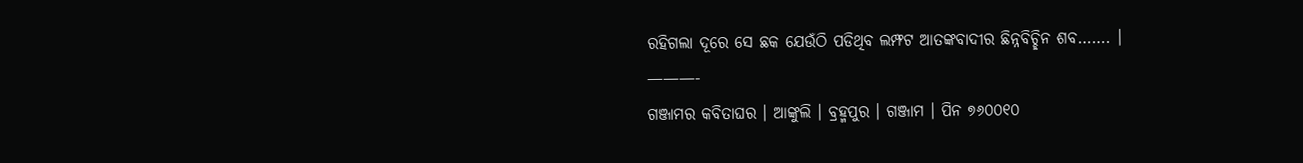ରହିଗଲା ଦୂରେ ସେ ଛକ ଯେଉଁଠି ପଡିଥିବ ଲମ୍ଫଟ ଆତଙ୍କବାଦୀର ଛିନ୍ନବିଚ୍ଛିନ ଶବ……. ।
———-
ଗଞ୍ଜାମର କବିତାଘର । ଆଙ୍କୁଲି । ବ୍ରହ୍ମପୁର । ଗଞ୍ଜାମ । ପିନ ୭୬୦୦୧୦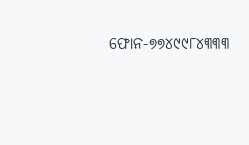ଫୋନ-୭୭୪୯୯୮୪୩୩୩